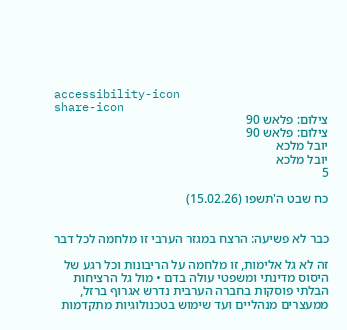accessibility-icon
share-icon
צילום: פלאש 90
צילום: פלאש 90
יובל מלכא
יובל מלכא
5

כח שבט ה'תשפו (15.02.26)


כבר לא פשיעה: הרצח במגזר הערבי זו מלחמה לכל דבר

זה לא גל אלימות, זו מלחמה על הריבונות וכל רגע של היסוס מדינתי ומשפטי עולה בדם • מול גל הרציחות הבלתי פוסקות בחברה הערבית נדרש אגרוף ברזל, ממעצרים מנהליים ועד שימוש בטכנולוגיות מתקדמות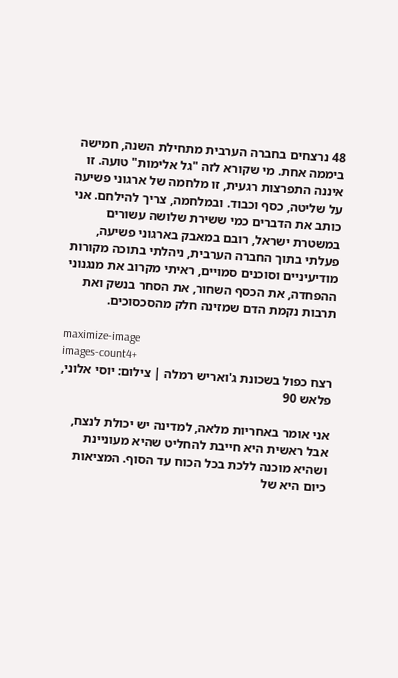48 נרצחים בחברה הערבית מתחילת השנה, חמישה ביממה אחת. מי שקורא לזה "גל אלימות" טועה. זו איננה התפרצות רגעית, זו מלחמה של ארגוני פשיעה על שליטה, כסף וכבוד. ובמלחמה, צריך להילחם. אני כותב את הדברים כמי ששירת שלושה עשורים במשטרת ישראל, רובם במאבק בארגוני פשיעה, פעלתי בתוך החברה הערבית, ניהלתי בתוכה מקורות מודיעיניים וסוכנים סמויים, ראיתי מקרוב את מנגנוני ההפחדה, את הכסף השחור, את הסחר בנשק ואת תרבות נקמת הדם שמזינה חלק מהסכסוכים.

maximize-image
images-count4+
רצח כפול בשכונת ג'ואריש רמלה | צילום: יוסי אלוני, פלאש 90

אני אומר באחריות מלאה, למדינה יש יכולת לנצח, אבל ראשית היא חייבת להחליט שהיא מעוניינת ושהיא מוכנה ללכת בכל הכוח עד הסוף. המציאות כיום היא של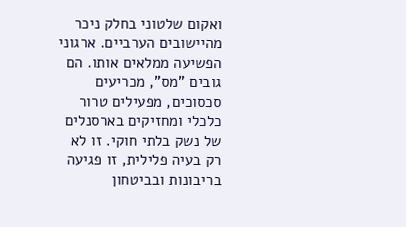ואקום שלטוני בחלק ניכר מהיישובים הערביים. ארגוני הפשיעה ממלאים אותו. הם גובים "מס", מכריעים סכסוכים, מפעילים טרור כלכלי ומחזיקים בארסנלים של נשק בלתי חוקי. זו לא רק בעיה פלילית, זו פגיעה בריבונות ובביטחון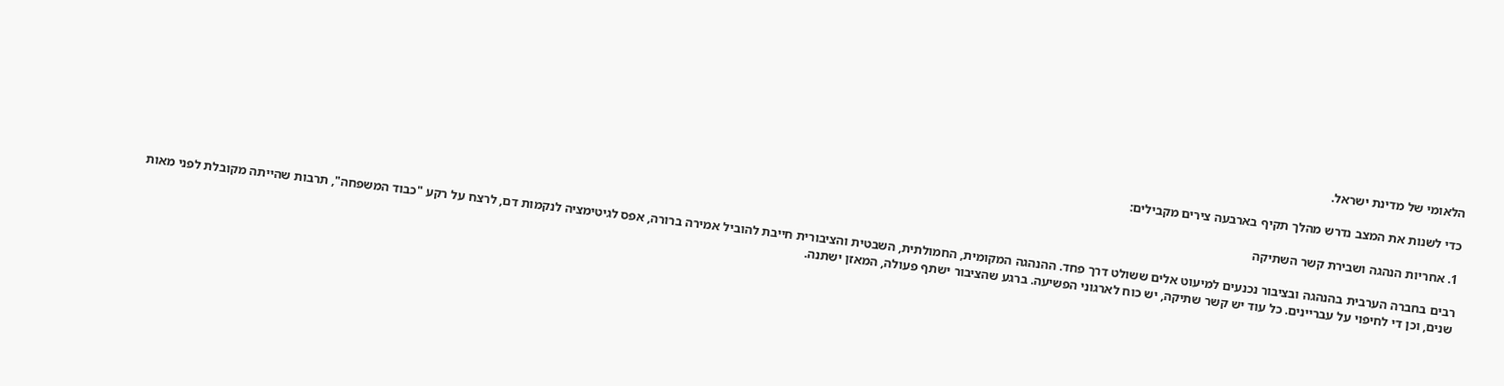הלאומי של מדינת ישראל.

כדי לשנות את המצב נדרש מהלך תקיף בארבעה צירים מקבילים:

1. אחריות הנהגה ושבירת קשר השתיקה

רבים בחברה הערבית בהנהגה ובציבור נכנעים למיעוט אלים ששולט דרך פחד. ההנהגה המקומית, החמולתית, השבטית והציבורית חייבת להוביל אמירה ברורה, אפס לגיטימציה לנקמות דם, לרצח על רקע "כבוד המשפחה", תרבות שהייתה מקובלת לפני מאות שנים, וכן די לחיפוי על עבריינים. כל עוד יש קשר שתיקה, יש כוח לארגוני הפשיעה. ברגע שהציבור ישתף פעולה, המאזן ישתנה.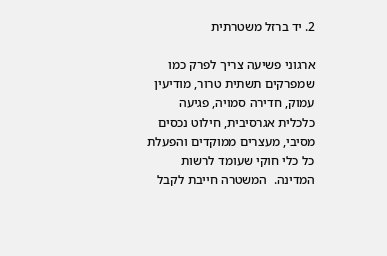2. יד ברזל משטרתית

ארגוני פשיעה צריך לפרק כמו שמפרקים תשתית טרור, מודיעין עמוק, חדירה סמויה, פגיעה כלכלית אגרסיבית, חילוט נכסים מסיבי, מעצרים ממוקדים והפעלת כל כלי חוקי שעומד לרשות המדינה.  המשטרה חייבת לקבל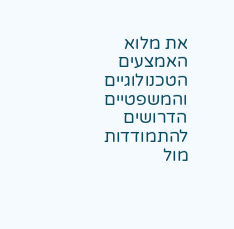את מלוא האמצעים הטכנולוגיים והמשפטיים הדרושים להתמודדות מול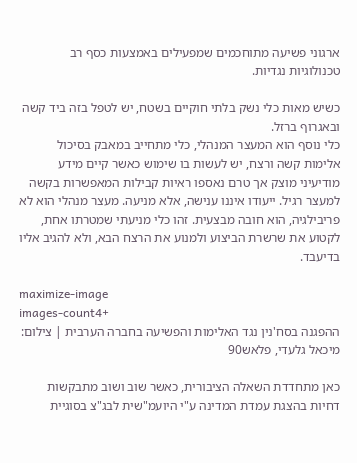ארגוני פשיעה מתוחכמים שמפעילים באמצעות כסף רב טכנולוגיות נגדיות.

כשיש מאות כלי נשק בלתי חוקיים בשטח, יש לטפל בזה ביד קשה ובאגרוף ברזל.
כלי נוסף הוא המעצר המנהלי, כלי מתחייב במאבק בסיכול אלימות קשה ורצח, יש לעשות בו שימוש כאשר קיים מידע מודיעיני מוצק אך טרם נאספו ראיות קבילות המאפשרות בקשה למעצר רגיל. ייעודו איננו ענישה, אלא מניעה. מעצר מנהלי הוא לא פריבילגיה, הוא חובה מבצעית. זהו כלי מניעתי שמטרתו אחת, לקטוע את שרשרת הביצוע ולמנוע את הרצח הבא, ולא להגיב אליו בדיעבד.

maximize-image
images-count4+
ההפגנה בסח'נין נגד האלימות והפשיעה בחברה הערבית | צילום: מיכאל גלעדי, פלאש90

כאן מתחדדת השאלה הציבורית, כאשר שוב ושוב מתבקשות דחיות בהצגת עמדת המדינה ע"י היועמ"שית לבג"צ בסוגיית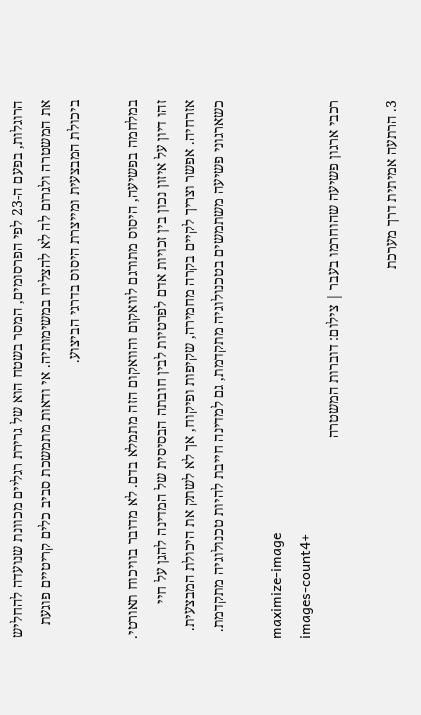הרוגלות, בפעם ה-23 לפי הפרסומים, המסר בשטח הוא של גרירת רגליים מכוונת שנועדה להחליש את המשטרה ולגרום לה לא להצליח במשימותיה. אי ודאות מתמשכת סביב כלים קריטיים פוגעת ביכולת המבצעית ומייצרת היסוס בדרגי הביצוע.

במלחמה בפשיעה, היסוס מתורגם לוואקום והוואקום הזה מתמלא בדם. לא מדובר בוויכוח תאורטי. זהו דיון על איזון נכון בין זכויות אדם לפרטיות לבין חובתה הבסיסית של המדינה להגן על חיי אזרחיה. אפשר וצריך לקיים בקרה מחמירה, שקיפות ופיקוח, אך לא לשתק את היכולת המבצעית. כשארגוני פשיעה משתמשים בטכנולוגיה מתקדמת, גם למדינה חייבת להיות טכנולוגיה מתקדמת.

maximize-image
images-count4+
רכבי ארגון פשיעה שהוחרמו בעבר | צילום: דוברות המשטרה

3. הרתעה אמיתית דרך מערכת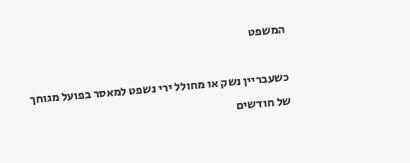המשפט

כשעבריין נשק או מחולל ירי נשפט למאסר בפועל מגוחך של חודשים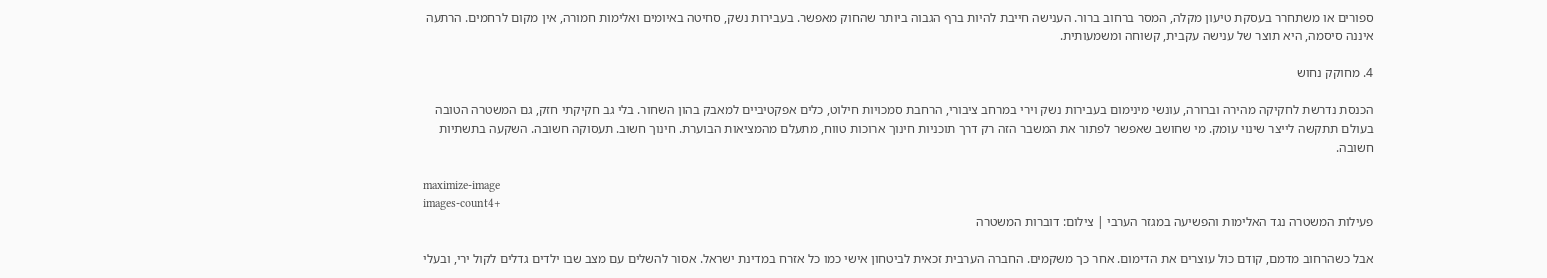ספורים או משתחרר בעסקת טיעון מקלה, המסר ברחוב ברור. הענישה חייבת להיות ברף הגבוה ביותר שהחוק מאפשר. בעבירות נשק, סחיטה באיומים ואלימות חמורה, אין מקום לרחמים. הרתעה איננה סיסמה, היא תוצר של ענישה עקבית, קשוחה ומשמעותית.

4. מחוקק נחוש

הכנסת נדרשת לחקיקה מהירה וברורה, עונשי מינימום בעבירות נשק וירי במרחב ציבורי, הרחבת סמכויות חילוט, כלים אפקטיביים למאבק בהון השחור. בלי גב חקיקתי חזק, גם המשטרה הטובה בעולם תתקשה לייצר שינוי עומק. מי שחושב שאפשר לפתור את המשבר הזה רק דרך תוכניות חינוך ארוכות טווח, מתעלם מהמציאות הבוערת. חינוך חשוב. תעסוקה חשובה. השקעה בתשתיות חשובה.

maximize-image
images-count4+
פעילות המשטרה נגד האלימות והפשיעה במגזר הערבי | צילום: דוברות המשטרה

אבל כשהרחוב מדמם, קודם כול עוצרים את הדימום. אחר כך משקמים. החברה הערבית זכאית לביטחון אישי כמו כל אזרח במדינת ישראל. אסור להשלים עם מצב שבו ילדים גדלים לקול ירי, ובעלי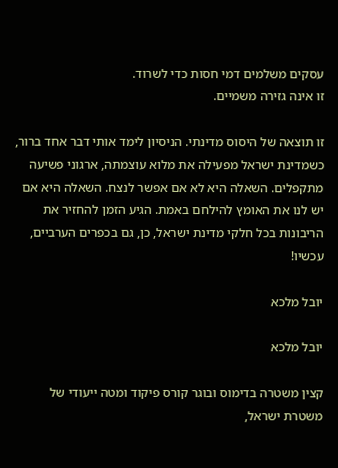עסקים משלמים דמי חסות כדי לשרוד.
זו אינה גזירה משמיים.

זו תוצאה של היסוס מדינתי. הניסיון לימד אותי דבר אחד ברור, כשמדינת ישראל מפעילה את מלוא עוצמתה, ארגוני פשיעה מתקפלים. השאלה היא לא אם אפשר לנצח. השאלה היא אם יש לנו את האומץ להילחם באמת. הגיע הזמן להחזיר את הריבונות בכל חלקי מדינת ישראל, כן, גם בכפרים הערביים, עכשיו!

יובל מלכא

יובל מלכא

קצין משטרה בדימוס ובוגר קורס פיקוד ומטה ייעודי של משטרת ישראל,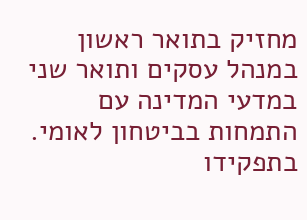מחזיק בתואר ראשון במנהל עסקים ותואר שני במדעי המדינה עם התמחות בביטחון לאומי. בתפקידו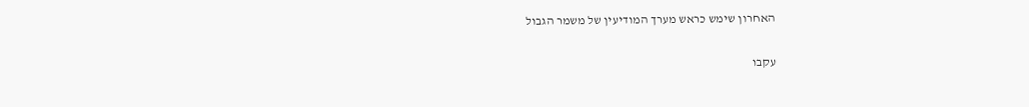האחרון שימש כראש מערך המודיעין של משמר הגבול

עקבו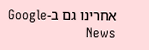אחרינו גם ב-Google News